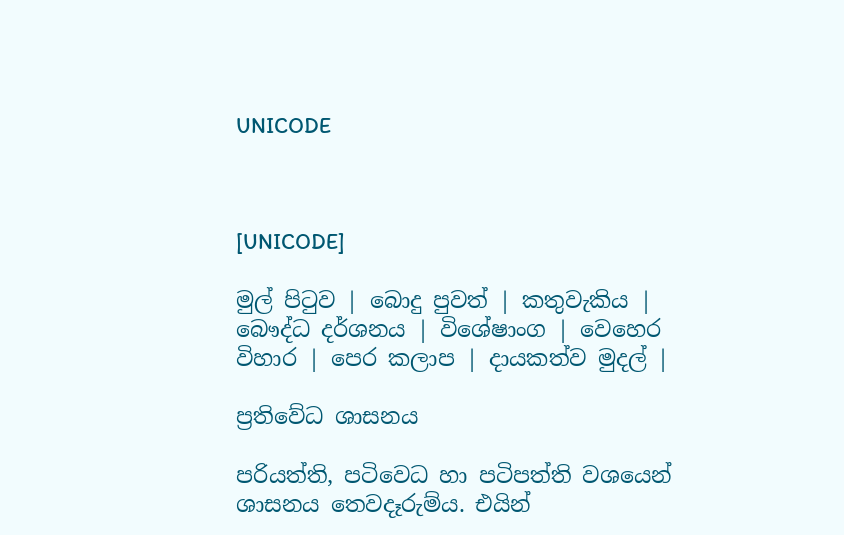UNICODE



[UNICODE]

මුල් පිටුව | බොදු පුවත් | කතුවැකිය | බෞද්ධ දර්ශනය | විශේෂාංග | වෙහෙර විහාර | පෙර කලාප | දායකත්ව මුදල් |

ප්‍රතිවේධ ශාසනය

පරියත්ති, පටිවෙධ හා පටිපත්ති වශයෙන් ශාසනය තෙවදෑරුම්ය. එයින්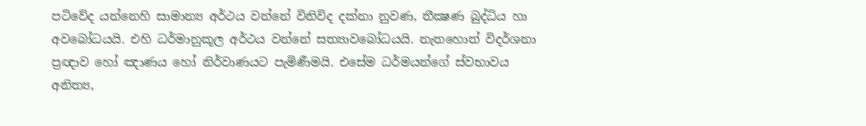පටිවේද යන්නෙහි සාමාන්‍ය අර්ථය වන්නේ විනිවිද දක්නා නුවණ, තීක්‍ෂණ බුද්ධිය හා අවබෝධයයි. එහි ධර්මානුකූල අර්ථය වන්නේ සත්‍යාවබෝධයයි. නැතහොත් විදර්ශනා ප්‍රඥාව හෝ ඤාණය හෝ නිර්වාණයට පැමිණීමයි. එසේම ධර්මයන්ගේ ස්වභාවය අනිත්‍ය,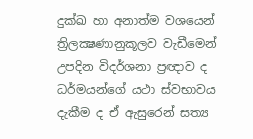දුක්ඛ හා අනාත්ම වශයෙන් ත්‍රිලක්‍ෂණානුකූලව වැඩීමෙන් උපදින විදර්ශනා ප්‍රඥාව ද ධර්මයන්ගේ යථා ස්වභාවය දැකීම ද ඒ ඇසුරෙන් සත්‍ය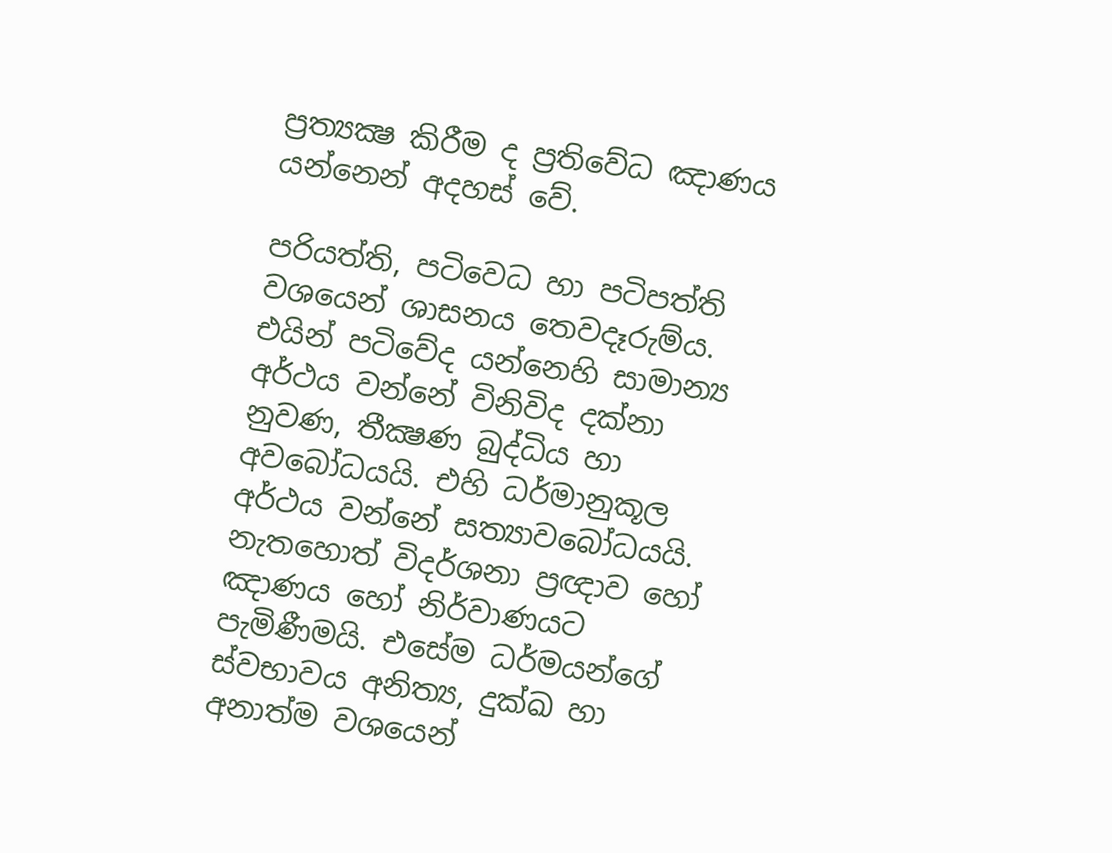ප්‍රත්‍යක්‍ෂ කිරීම ද ප්‍රතිවේධ ඤාණය යන්නෙන් අදහස් වේ.

පරියත්ති, පටිවෙධ හා පටිපත්ති වශයෙන් ශාසනය තෙවදෑරුම්ය. එයින් පටිවේද යන්නෙහි සාමාන්‍ය අර්ථය වන්නේ විනිවිද දක්නා නුවණ, තීක්‍ෂණ බුද්ධිය හා අවබෝධයයි. එහි ධර්මානුකූල අර්ථය වන්නේ සත්‍යාවබෝධයයි. නැතහොත් විදර්ශනා ප්‍රඥාව හෝ ඤාණය හෝ නිර්වාණයට පැමිණීමයි. එසේම ධර්මයන්ගේ ස්වභාවය අනිත්‍ය, දුක්ඛ හා අනාත්ම වශයෙන්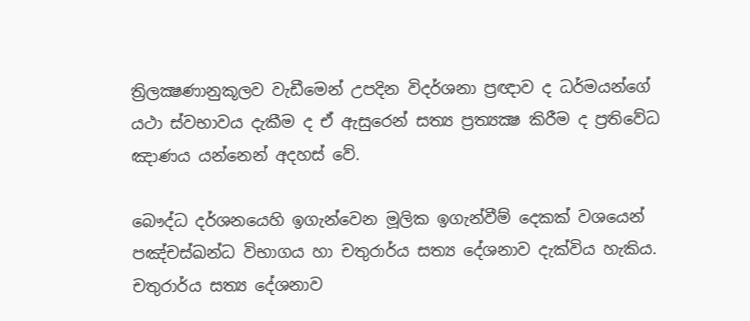ත්‍රිලක්‍ෂණානුකූලව වැඩීමෙන් උපදින විදර්ශනා ප්‍රඥාව ද ධර්මයන්ගේ යථා ස්වභාවය දැකීම ද ඒ ඇසුරෙන් සත්‍ය ප්‍රත්‍යක්‍ෂ කිරීම ද ප්‍රතිවේධ ඤාණය යන්නෙන් අදහස් වේ.

බෞද්ධ දර්ශනයෙහි ඉගැන්වෙන මූලික ඉගැන්වීම් දෙකක් වශයෙන් පඤ්චස්ඛන්ධ විභාගය හා චතුරාර්ය සත්‍ය දේශනාව දැක්විය හැකිය. චතුරාර්ය සත්‍ය දේශනාව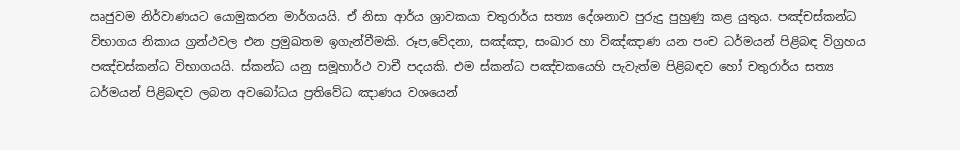ඍජුවම නිර්වාණයට යොමුකරන මාර්ගයයි. ඒ නිසා ආර්ය ශ්‍රාවකයා චතුරාර්ය සත්‍ය දේශනාව පුරුදු පුහුණු කළ යුතුය. පඤ්චස්කන්ධ විභාගය නිකාය ග්‍රන්ථවල එන ප්‍රමුඛතම ඉගැන්වීමකි. රූප,වේදනා, සඤ්ඤා, සංඛාර හා විඤ්ඤාණ යන පංච ධර්මයන් පිළිබඳ විග්‍රහය පඤ්චස්කන්ධ විභාගයයි. ස්කන්ධ යනු සමූහාර්ථ වාචී පදයකි. එම ස්කන්ධ පඤ්චකයෙහි පැවැත්ම පිළිබඳව හෝ චතුරාර්ය සත්‍ය ධර්මයන් පිළිබඳව ලබන අවබෝධය ප්‍රතිවේධ ඤාණය වශයෙන්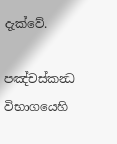දැක්වේ.

පඤ්චස්කන්‍ධ විභාගයෙහි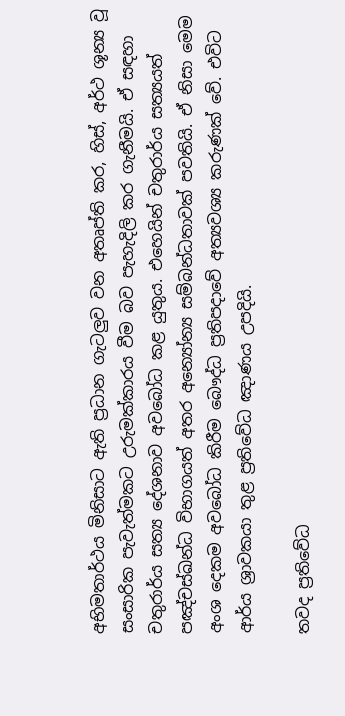අභිමතාර්ථය මිනිසාට ඇති ප්‍රධාන ගැටලුව වන අතෘප්ති කර, හිස්, අර්ථ ශූන්‍ය වූ සංසාරික පැවැත්මකට උරුමක්කාරය වීම බව පැහැදිලි කර ගැනීමයි. ඒ සඳහා චතුරාර්ය සත්‍ය දේශනාව අවබෝධ කළ යුතුය. එහෙයින් චතුරාර්ය සත්‍යයත් පඤ්චස්ඛන්ධ විභාගයත් අතර අන්‍යෝන්‍ය සම්බන්ධතාවක් පවතියි. ඒ නිසා මෙම අංශ දෙකම අවබෝධ කිරීම බෞද්ධ ප්‍රතිපදාවේ අත්‍යවශ්‍ය කරුණක් වේ. එවිට ආර්ය ශ්‍රාවකයා තුළ ප්‍රතිවේධ ඤාණය උපදියි.

තවද ප්‍රතිවේධ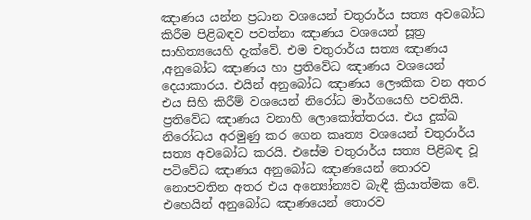ඤාණය යන්න ප්‍රධාන වශයෙන් චතුරාර්ය සත්‍ය අවබෝධ කිරීම පිළිබඳව පවත්නා ඤාණය වශයෙන් සූත්‍ර සාහිත්‍යයෙහි දැක්වේ. එම චතුරාර්ය සත්‍ය ඤාණය ,අනුබෝධ ඤාණය හා ප්‍රතිවේධ ඤාණය වශයෙන් දෙයාකාරය. එයින් අනුබෝධ ඤාණය ලෞකික වන අතර එය සිහි කිරීම් වශයෙන් නිරෝධ මාර්ගයෙහි පවතියි. ප්‍රතිවේධ ඤාණය වනාහි ලොකෝත්තරය. එය දුක්ඛ නිරෝධය අරමුණු කර ගෙන කෘත්‍ය වශයෙන් චතුරාර්ය සත්‍ය අවබෝධ කරයි. එසේම චතුරාර්ය සත්‍ය පිළිබඳ වූ පටිවේධ ඤාණය අනුබෝධ ඤාණයෙන් තොරව නොපවතින අතර එය අන්‍යෝන්‍යව බැඳී ක්‍රියාත්මක වේ. එහෙයින් අනුබෝධ ඤාණයෙන් තොරව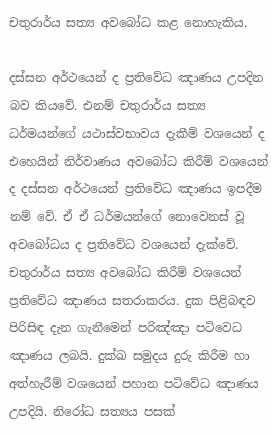චතුරාර්ය සත්‍ය අවබෝධ කළ නොහැකිය.

දස්සන අර්ථයෙන් ද ප්‍රතිවේධ ඤාණය උපදින බව කියවේ. එනම් චතුරාර්ය සත්‍ය ධර්මයන්ගේ යථාස්වභාවය දැකීම් වශයෙන් ද එහෙයින් නිර්වාණය අවබෝධ කිරීම් වශයෙන් ද දස්සන අර්ථයෙන් ප්‍රතිවේධ ඤාණය ඉපදීම නම් වේ. ඒ ඒ ධර්මයන්ගේ නොවෙනස් වූ අවබෝධය ද ප්‍රතිවේධ වශයෙන් දැක්වේ. චතුරාර්ය සත්‍ය අවබෝධ කිරීම් වශයෙන් ප්‍රතිවේධ ඤාණය සතරාකරය. දුක පිළිබඳව පිරිසිඳ දැන ගැනීමෙන් පරිඤ්ඤා පටිවෙධ ඤාණය ලබයි. දුක්ඛ සමුදය දුරු කිරීම හා අත්හැරීම් වශයෙන් පහාන පටිවේධ ඤාණය උපදියි. නිරෝධ සත්‍යය පසක්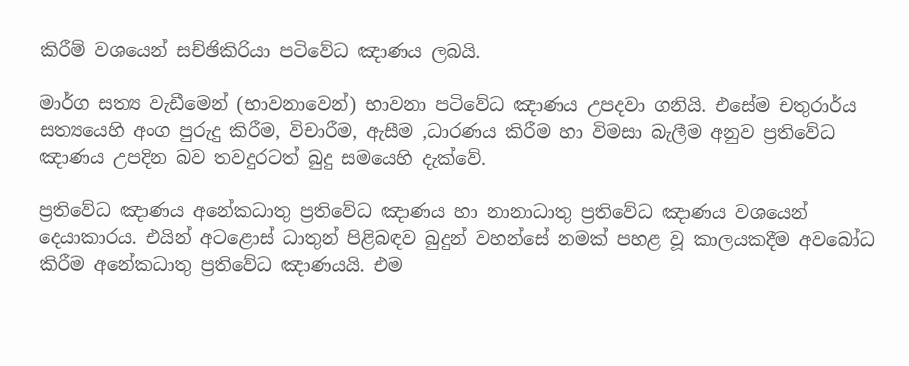කිරීම් වශයෙන් සච්ඡිකිරියා පටිවේධ ඤාණය ලබයි.

මාර්ග සත්‍ය වැඩීමෙන් (භාවනාවෙන්) භාවනා පටිවේධ ඤාණය උපදවා ගනියි. එසේම චතුරාර්ය සත්‍යයෙහි අංග පුරුදු කිරීම, විචාරීම, ඇසීම ,ධාරණය කිරීම හා විමසා බැලීම අනුව ප්‍රතිවේධ ඤාණය උපදින බව තවදුරටත් බුදු සමයෙහි දැක්වේ.

ප්‍රතිවේධ ඤාණය අනේකධාතු ප්‍රතිවේධ ඤාණය හා නානාධාතු ප්‍රතිවේධ ඤාණය වශයෙන් දෙයාකාරය. එයින් අටළොස් ධාතුන් පිළිබඳව බුදුන් වහන්සේ නමක් පහළ වූ කාලයකදීම අවබෝධ කිරීම අනේකධාතු ප්‍රතිවේධ ඤාණයයි. එම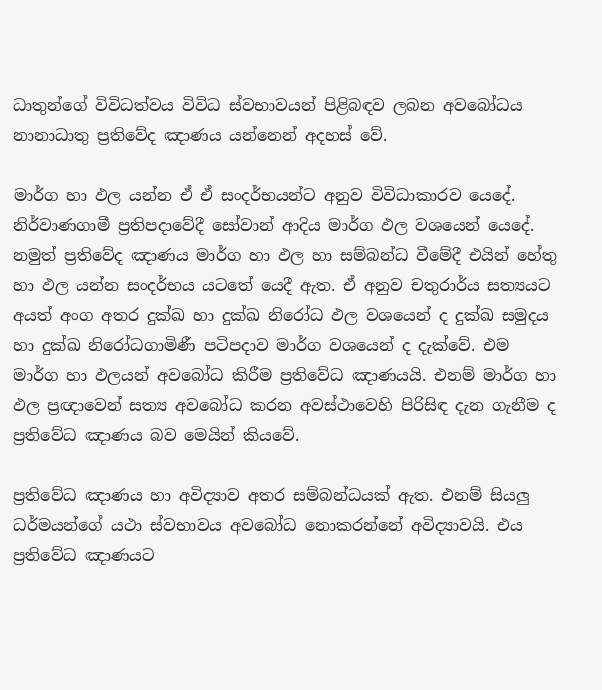ධාතුන්ගේ විවිධත්වය විවිධ ස්වභාවයන් පිළිබඳව ලබන අවබෝධය නානාධාතු ප්‍රතිවේද ඤාණය යන්නෙන් අදහස් වේ.

මාර්ග හා ඵල යන්න ඒ ඒ සංදර්භයන්ට අනුව විවිධාකාරව යෙදේ. නිර්වාණගාමී ප්‍රතිපදාවේදී සෝවාන් ආදිය මාර්ග ඵල වශයෙන් යෙදේ. නමුත් ප්‍රතිවේද ඤාණය මාර්ග හා ඵල හා සම්බන්ධ වීමේදී එයින් හේතු හා ඵල යන්න සංදර්භය යටතේ යෙදී ඇත. ඒ අනුව චතුරාර්ය සත්‍යයට අයත් අංග අතර දුක්ඛ හා දුක්ඛ නිරෝධ ඵල වශයෙන් ද දුක්ඛ සමුදය හා දුක්ඛ නිරෝධගාමිණී පටිපදාව මාර්ග වශයෙන් ද දැක්වේ. එම මාර්ග හා ඵලයන් අවබෝධ කිරීම ප්‍රතිවේධ ඤාණයයි. එනම් මාර්ග හා ඵල ප්‍රඥාවෙන් සත්‍ය අවබෝධ කරන අවස්ථාවෙහි පිරිසිඳ දැන ගැනීම ද ප්‍රතිවේධ ඤාණය බව මෙයින් කියවේ.

ප්‍රතිවේධ ඤාණය හා අවිද්‍යාව අතර සම්බන්ධයක් ඇත. එනම් සියලු ධර්මයන්ගේ යථා ස්වභාවය අවබෝධ නොකරන්නේ අවිද්‍යාවයි. එය ප්‍රතිවේධ ඤාණයට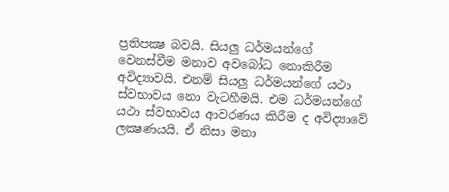ප්‍රතිපක්‍ෂ බවයි. සියලු ධර්මයන්ගේ වෙනස්වීම මනාව අවබෝධ නොකිරීම අවිද්‍යාවයි. එනම් සියලු ධර්මයන්ගේ යථා ස්වභාවය නො වැටහීමයි. එම ධර්මයන්ගේ යථා ස්වභාවය ආවරණය කිරීම ද අවිද්‍යාවේ ලක්‍ෂණයයි. ඒ නිසා මනා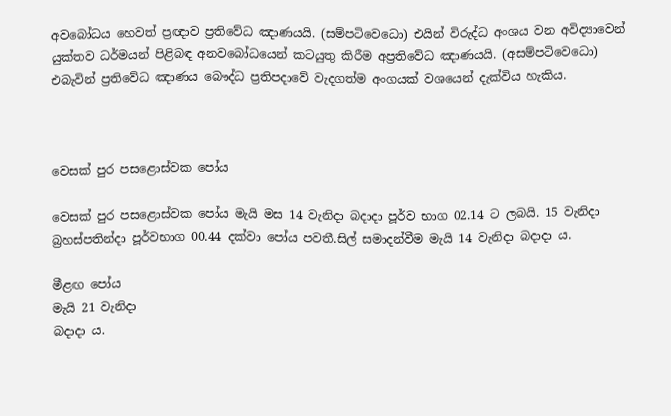අවබෝධය හෙවත් ප්‍රඥාව ප්‍රතිවේධ ඤාණයයි. (සම්පටිවෙධො) එයින් විරුද්ධ අංශය වන අවිද්‍යාවෙන් යුක්තව ධර්මයන් පිළිබඳ අනවබෝධයෙන් කටයුතු කිරීම අප්‍රතිවේධ ඤාණයයි. (අසම්පටිවෙධො) එබැවින් ප්‍රතිවේධ ඤාණය බෞද්ධ ප්‍රතිපදාවේ වැදගත්ම අංගයක් වශයෙන් දැක්විය හැකිය.



වෙසක් පුර පසළොස්වක පෝය

වෙසක් පුර පසළොස්වක පෝය මැයි මස 14 වැනිදා බදාදා පූර්ව භාග 02.14 ට ලබයි. 15 වැනිදා බ්‍රහස්පතින්දා පූර්වභාග 00.44 දක්වා පෝය පවතී.සිල් සමාදන්වීම මැයි 14 වැනිදා බදාදා ය.

මීළඟ පෝය
මැයි 21 වැනිදා
බදාදා ය.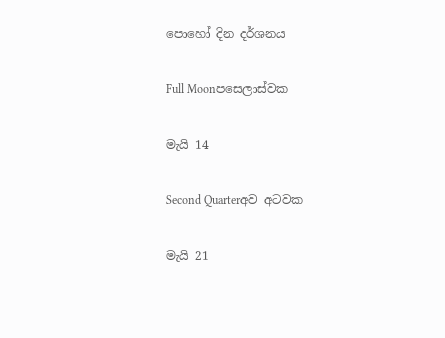පොහෝ දින දර්ශනය

Full Moonපසෙලාස්වක

මැයි 14

Second Quarterඅව අටවක

මැයි 21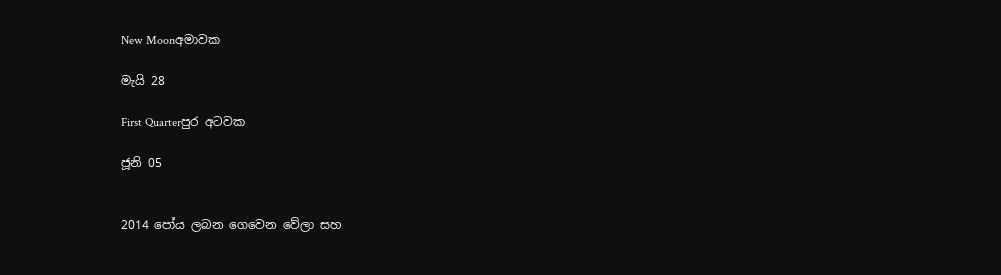New Moonඅමාවක

මැයි 28

First Quarterපුර අටවක

ජූනි 05


2014 පෝය ලබන ගෙවෙන වේලා සහ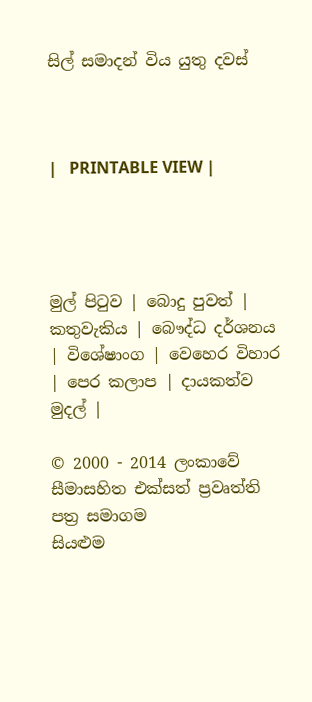සිල් සමාදන් විය යුතු දවස්



|   PRINTABLE VIEW |




මුල් පිටුව | බොදු පුවත් | කතුවැකිය | බෞද්ධ දර්ශනය | විශේෂාංග | වෙහෙර විහාර | පෙර කලාප | දායකත්ව මුදල් |

© 2000 - 2014 ලංකාවේ සීමාසහිත එක්සත් ප්‍රවෘත්ති පත්‍ර සමාගම
සියළුම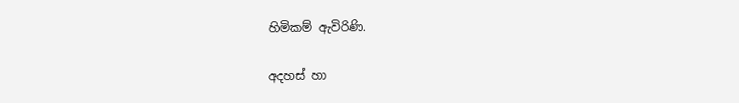හිමිකම් ඇවිරිණි.

අදහස් හා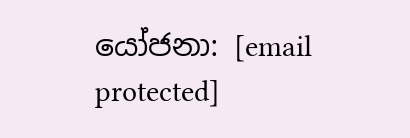යෝජනා: [email protected]